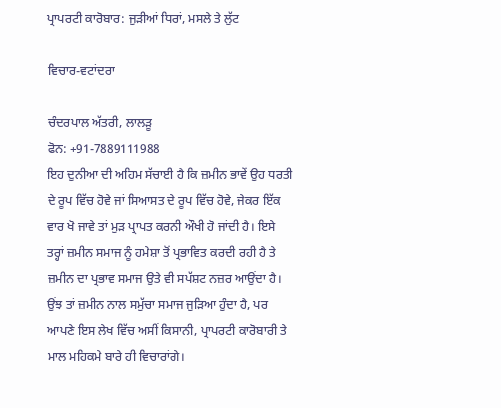ਪ੍ਰਾਪਰਟੀ ਕਾਰੋਬਾਰ: ਜੁੜੀਆਂ ਧਿਰਾਂ, ਮਸਲੇ ਤੇ ਲੁੱਟ

ਵਿਚਾਰ-ਵਟਾਂਦਰਾ

ਚੰਦਰਪਾਲ ਅੱਤਰੀ, ਲਾਲੜੂ
ਫੋਨ: +91-7889111988
ਇਹ ਦੁਨੀਆ ਦੀ ਅਹਿਮ ਸੱਚਾਈ ਹੈ ਕਿ ਜ਼ਮੀਨ ਭਾਵੇਂ ਉਹ ਧਰਤੀ ਦੇ ਰੂਪ ਵਿੱਚ ਹੋਵੇ ਜਾਂ ਸਿਆਸਤ ਦੇ ਰੂਪ ਵਿੱਚ ਹੋਵੇ, ਜੇਕਰ ਇੱਕ ਵਾਰ ਖੋ ਜਾਵੇ ਤਾਂ ਮੁੜ ਪ੍ਰਾਪਤ ਕਰਨੀ ਔਖੀ ਹੋ ਜਾਂਦੀ ਹੈ। ਇਸੇ ਤਰ੍ਹਾਂ ਜ਼ਮੀਨ ਸਮਾਜ ਨੂੰ ਹਮੇਸ਼ਾ ਤੋਂ ਪ੍ਰਭਾਵਿਤ ਕਰਦੀ ਰਹੀ ਹੈ ਤੇ ਜ਼ਮੀਨ ਦਾ ਪ੍ਰਭਾਵ ਸਮਾਜ ਉਤੇ ਵੀ ਸਪੱਸ਼ਟ ਨਜ਼ਰ ਆਉਂਦਾ ਹੈ। ਉਂਝ ਤਾਂ ਜ਼ਮੀਨ ਨਾਲ ਸਮੁੱਚਾ ਸਮਾਜ ਜੁੜਿਆ ਹੁੰਦਾ ਹੈ, ਪਰ ਆਪਣੇ ਇਸ ਲੇਖ ਵਿੱਚ ਅਸੀਂ ਕਿਸਾਨੀ, ਪ੍ਰਾਪਰਟੀ ਕਾਰੋਬਾਰੀ ਤੇ ਮਾਲ ਮਹਿਕਮੇ ਬਾਰੇ ਹੀ ਵਿਚਾਰਾਂਗੇ।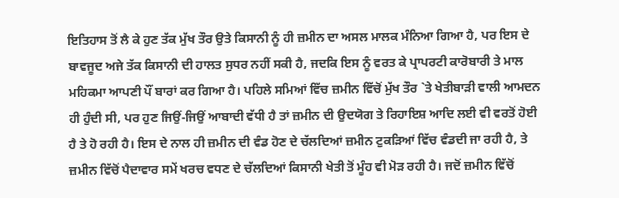ਇਤਿਹਾਸ ਤੋਂ ਲੈ ਕੇ ਹੁਣ ਤੱਕ ਮੁੱਖ ਤੌਰ ਉਤੇ ਕਿਸਾਨੀ ਨੂੰ ਹੀ ਜ਼ਮੀਨ ਦਾ ਅਸਲ ਮਾਲਕ ਮੰਨਿਆ ਗਿਆ ਹੈ, ਪਰ ਇਸ ਦੇ ਬਾਵਜੂਦ ਅਜੇ ਤੱਕ ਕਿਸਾਨੀ ਦੀ ਹਾਲਤ ਸੁਧਰ ਨਹੀਂ ਸਕੀ ਹੈ, ਜਦਕਿ ਇਸ ਨੂੰ ਵਰਤ ਕੇ ਪ੍ਰਾਪਰਟੀ ਕਾਰੋਬਾਰੀ ਤੇ ਮਾਲ ਮਹਿਕਮਾ ਆਪਣੀ ਪੌਂ ਬਾਰਾਂ ਕਰ ਗਿਆ ਹੈ। ਪਹਿਲੇ ਸਮਿਆਂ ਵਿੱਚ ਜ਼ਮੀਨ ਵਿੱਚੋਂ ਮੁੱਖ ਤੌਰ `ਤੇ ਖੇਤੀਬਾੜੀ ਵਾਲੀ ਆਮਦਨ ਹੀ ਹੁੰਦੀ ਸੀ, ਪਰ ਹੁਣ ਜਿਉਂ-ਜਿਉਂ ਆਬਾਦੀ ਵੱਧੀ ਹੈ ਤਾਂ ਜ਼ਮੀਨ ਦੀ ਉਦਯੋਗ ਤੇ ਰਿਹਾਇਸ਼ ਆਦਿ ਲਈ ਵੀ ਵਰਤੋਂ ਹੋਈ ਹੈ ਤੇ ਹੋ ਰਹੀ ਹੈ। ਇਸ ਦੇ ਨਾਲ ਹੀ ਜ਼ਮੀਨ ਦੀ ਵੰਡ ਹੋਣ ਦੇ ਚੱਲਦਿਆਂ ਜ਼ਮੀਨ ਟੁਕੜਿਆਂ ਵਿੱਚ ਵੰਡਦੀ ਜਾ ਰਹੀ ਹੈ, ਤੇ ਜ਼ਮੀਨ ਵਿੱਚੋਂ ਪੈਦਾਵਾਰ ਸਮੇਂ ਖਰਚ ਵਧਣ ਦੇ ਚੱਲਦਿਆਂ ਕਿਸਾਨੀ ਖੇਤੀ ਤੋਂ ਮੂੰਹ ਵੀ ਮੋੜ ਰਹੀ ਹੈ। ਜਦੋਂ ਜ਼ਮੀਨ ਵਿੱਚੋਂ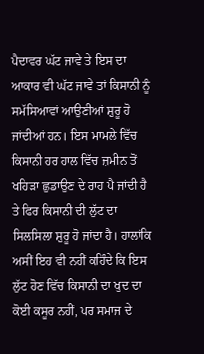ਪੈਦਾਵਰ ਘੱਟ ਜਾਵੇ ਤੇ ਇਸ ਦਾ ਆਕਾਰ ਵੀ ਘੱਟ ਜਾਵੇ ਤਾਂ ਕਿਸਾਨੀ ਨੂੰ ਸਮੱਸਿਆਵਾਂ ਆਉਣੀਆਂ ਸ਼ੁਰੂ ਹੋ ਜਾਂਦੀਆਂ ਹਨ। ਇਸ ਮਾਮਲੇ ਵਿੱਚ ਕਿਸਾਨੀ ਹਰ ਹਾਲ ਵਿੱਚ ਜ਼ਮੀਨ ਤੋਂ ਖਹਿੜਾ ਛੁਡਾਉਣ ਦੇ ਰਾਹ ਪੈ ਜਾਂਦੀ ਹੈ ਤੇ ਫਿਰ ਕਿਸਾਨੀ ਦੀ ਲੁੱਟ ਦਾ ਸਿਲਸਿਲਾ ਸ਼ੁਰੂ ਹੋ ਜਾਂਦਾ ਹੈ। ਹਾਲਾਂਕਿ ਅਸੀਂ ਇਹ ਵੀ ਨਹੀਂ ਕਹਿੰਦੇ ਕਿ ਇਸ ਲੁੱਟ ਹੋਣ ਵਿੱਚ ਕਿਸਾਨੀ ਦਾ ਖੁਦ ਦਾ ਕੋਈ ਕਸੂਰ ਨਹੀਂ, ਪਰ ਸਮਾਜ ਦੇ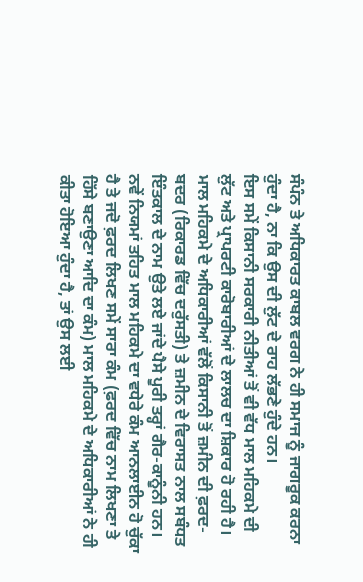ਸੰਪੰਨ ਤੇ ਅਧਿਕਾਰਤ ਕਾਬਲ ਵਰਗ ਨੇ ਹੀ ਸਮਾਜ ਨੂੰ ਜਾਗਰੂਕ ਕਰਨਾ ਹੁੰਦਾ ਹੈ, ਨਾ ਕਿ ਉਸ ਦੀ ਲੁੱਟ ਦੇ ਰਾਹ ਲੱਭਣੇ ਹੁੰਦੇ ਹਨ।
ਇਸ ਸਮੇਂ ਕਿਸਾਨੀ ਸਰਕਾਰੀ ਨੀਤੀਆਂ ਤੋਂ ਵੀ ਵੱਧ ਮਾਲ ਮਹਿਕਮੇ ਦੀ ਲੁੱਟ ਅਤੇ ਪ੍ਰਾਪਰਟੀ ਕਾਰੋਬਾਰੀਆਂ ਦੇ ਲਾਲਚ ਦਾ ਸ਼ਿਕਾਰ ਹੋ ਰਹੀ ਹੈ। ਮਾਲ ਮਹਿਕਮੇ ਦੇ ਅਧਿਕਾਰੀਆਂ ਵੱਲੋਂ ਕਿਸਾਨੀ ਤੋਂ ਜ਼ਮੀਨ ਦੀ ਫ਼ਰਦ-ਬਦਰ (ਰਿਕਾਰਡ ਵਿੱਚ ਦਰੁੱਸਤੀ) ਤੇ ਜ਼ਮੀਨ ਦੇ ਵਿਰਾਸਤ ਨਾਲ ਸਬੰਧਤ ਇੰਤਕਾਲ ਦੇ ਨਾਮ ਉਤੇ ਲਏ ਜਾਂਦੇ ਪੈਸੇ ਪੂਰੀ ਤਰ੍ਹਾਂ ਗੈਰ-ਕਾਨੂੰਨੀ ਹਨ। ਨਵੇਂ ਨਿਯਮਾਂ ਤਹਿਤ ਮਾਲ ਮਹਿਕਮੇ ਦਾ ਵਧੇਰੇ ਕੰਮ ਆਨਲਾਈਨ ਹੋ ਚੁੱਕਾ ਹੈ ਤੇ ਜਦੋ ਫ਼ਰਦ ਲਿਖਣ ਸਮੇਂ ਸਾਰਾ ਕੰਮ (ਫ਼ਰਦ ਵਿੱਚ ਨਾਮ ਲਿਖਣਾ ਤੇ ਹਿੱਸੇ ਬਣਾਉਣਾ ਆਦਿ ਦਾ ਕੰਮ) ਮਾਲ ਮਹਿਕਮੇ ਦੇ ਅਧਿਕਾਰੀਆਂ ਨੇ ਹੀ ਕੀਤਾ ਹੋਇਆ ਹੁੰਦਾ ਹੈ, ਤਾਂ ਉਸ ਲਈ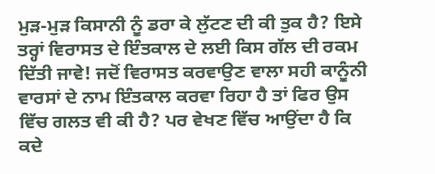ਮੁੜ-ਮੁੜ ਕਿਸਾਨੀ ਨੂੰ ਡਰਾ ਕੇ ਲੁੱਟਣ ਦੀ ਕੀ ਤੁਕ ਹੈ? ਇਸੇ ਤਰ੍ਹਾਂ ਵਿਰਾਸਤ ਦੇ ਇੰਤਕਾਲ ਦੇ ਲਈ ਕਿਸ ਗੱਲ ਦੀ ਰਕਮ ਦਿੱਤੀ ਜਾਵੇ! ਜਦੋਂ ਵਿਰਾਸਤ ਕਰਵਾਉਣ ਵਾਲਾ ਸਹੀ ਕਾਨੂੰਨੀ ਵਾਰਸਾਂ ਦੇ ਨਾਮ ਇੰਤਕਾਲ ਕਰਵਾ ਰਿਹਾ ਹੈ ਤਾਂ ਫਿਰ ਉਸ ਵਿੱਚ ਗਲਤ ਵੀ ਕੀ ਹੈ? ਪਰ ਵੇਖਣ ਵਿੱਚ ਆਉਂਦਾ ਹੈ ਕਿ ਕਦੇ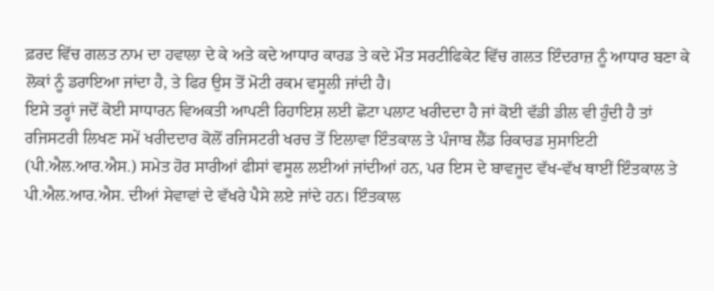ਫ਼ਰਦ ਵਿੱਚ ਗਲਤ ਨਾਮ ਦਾ ਹਵਾਲਾ ਦੇ ਕੇ ਅਤੇ ਕਦੇ ਆਧਾਰ ਕਾਰਡ ਤੇ ਕਦੇ ਮੌਤ ਸਰਟੀਫਿਕੇਟ ਵਿੱਚ ਗਲਤ ਇੰਦਰਾਜ਼ ਨੂੰ ਆਧਾਰ ਬਣਾ ਕੇ ਲੋਕਾਂ ਨੂੰ ਡਰਾਇਆ ਜਾਂਦਾ ਹੈ, ਤੇ ਫਿਰ ਉਸ ਤੋਂ ਮੋਟੀ ਰਕਮ ਵਸੂਲੀ ਜਾਂਦੀ ਹੈ।
ਇਸੇ ਤਰ੍ਹਾਂ ਜਦੋਂ ਕੋਈ ਸਾਧਾਰਨ ਵਿਅਕਤੀ ਆਪਣੀ ਰਿਹਾਇਸ਼ ਲਈ ਛੋਟਾ ਪਲਾਟ ਖਰੀਦਦਾ ਹੈ ਜਾਂ ਕੋਈ ਵੱਡੀ ਡੀਲ ਵੀ ਹੁੰਦੀ ਹੈ ਤਾਂ ਰਜਿਸਟਰੀ ਲਿਖਣ ਸਮੇਂ ਖਰੀਦਦਾਰ ਕੋਲੋਂ ਰਜਿਸਟਰੀ ਖਰਚ ਤੋਂ ਇਲਾਵਾ ਇੰਤਕਾਲ ਤੇ ਪੰਜਾਬ ਲੈਂਡ ਰਿਕਾਰਡ ਸੁਸਾਇਟੀ (ਪੀ.ਐਲ.ਆਰ.ਐਸ.) ਸਮੇਤ ਹੋਰ ਸਾਰੀਆਂ ਫੀਸਾਂ ਵਸੂਲ ਲਈਆਂ ਜਾਂਦੀਆਂ ਹਨ, ਪਰ ਇਸ ਦੇ ਬਾਵਜੂਦ ਵੱਖ-ਵੱਖ ਥਾਈਂ ਇੰਤਕਾਲ ਤੇ ਪੀ.ਐਲ.ਆਰ.ਐਸ. ਦੀਆਂ ਸੇਵਾਵਾਂ ਦੇ ਵੱਖਰੇ ਪੈਸੇ ਲਏ ਜਾਂਦੇ ਹਨ। ਇੰਤਕਾਲ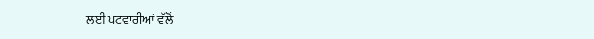ਲਈ ਪਟਵਾਰੀਆਂ ਵੱਲੋਂ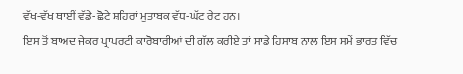ਵੱਖ-ਵੱਖ ਥਾਈਂ ਵੱਡੇ-ਛੋਟੇ ਸ਼ਹਿਰਾਂ ਮੁਤਾਬਕ ਵੱਧ-ਘੱਟ ਰੇਟ ਹਨ।
ਇਸ ਤੋਂ ਬਾਅਦ ਜੇਕਰ ਪ੍ਰਾਪਰਟੀ ਕਾਰੋਬਾਰੀਆਂ ਦੀ ਗੱਲ ਕਰੀਏ ਤਾਂ ਸਾਡੇ ਹਿਸਾਬ ਨਾਲ ਇਸ ਸਮੇਂ ਭਾਰਤ ਵਿੱਚ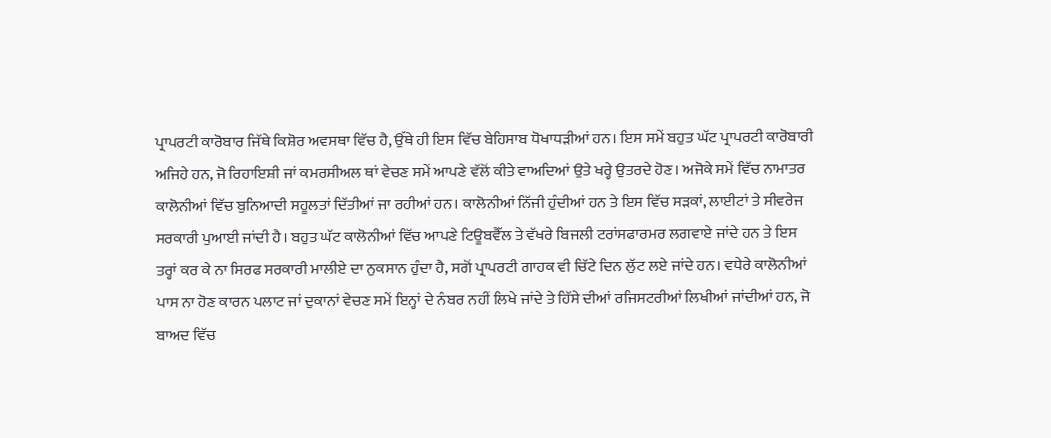ਪ੍ਰਾਪਰਟੀ ਕਾਰੋਬਾਰ ਜਿੱਥੇ ਕਿਸ਼ੋਰ ਅਵਸਥਾ ਵਿੱਚ ਹੈ, ਉੱਥੇ ਹੀ ਇਸ ਵਿੱਚ ਬੇਹਿਸਾਬ ਧੋਖਾਧੜੀਆਂ ਹਨ। ਇਸ ਸਮੇਂ ਬਹੁਤ ਘੱਟ ਪ੍ਰਾਪਰਟੀ ਕਾਰੋਬਾਰੀ ਅਜਿਹੇ ਹਨ, ਜੋ ਰਿਹਾਇਸ਼ੀ ਜਾਂ ਕਮਰਸੀਅਲ ਥਾਂ ਵੇਚਣ ਸਮੇਂ ਆਪਣੇ ਵੱਲੋਂ ਕੀਤੇ ਵਾਅਦਿਆਂ ਉਤੇ ਖਰ੍ਹੇ ਉਤਰਦੇ ਹੋਣ। ਅਜੋਕੇ ਸਮੇਂ ਵਿੱਚ ਨਾਮਾਤਰ ਕਾਲੋਨੀਆਂ ਵਿੱਚ ਬੁਨਿਆਦੀ ਸਹੂਲਤਾਂ ਦਿੱਤੀਆਂ ਜਾ ਰਹੀਆਂ ਹਨ। ਕਾਲੋਨੀਆਂ ਨਿੱਜੀ ਹੁੰਦੀਆਂ ਹਨ ਤੇ ਇਸ ਵਿੱਚ ਸੜਕਾਂ, ਲਾਈਟਾਂ ਤੇ ਸੀਵਰੇਜ ਸਰਕਾਰੀ ਪੁਆਈ ਜਾਂਦੀ ਹੈ। ਬਹੁਤ ਘੱਟ ਕਾਲੋਨੀਆਂ ਵਿੱਚ ਆਪਣੇ ਟਿਊਬਵੈੱਲ ਤੇ ਵੱਖਰੇ ਬਿਜਲੀ ਟਰਾਂਸਫਾਰਮਰ ਲਗਵਾਏ ਜਾਂਦੇ ਹਨ ਤੇ ਇਸ ਤਰ੍ਹਾਂ ਕਰ ਕੇ ਨਾ ਸਿਰਫ ਸਰਕਾਰੀ ਮਾਲੀਏ ਦਾ ਨੁਕਸਾਨ ਹੁੰਦਾ ਹੈ, ਸਗੋਂ ਪ੍ਰਾਪਰਟੀ ਗਾਹਕ ਵੀ ਚਿੱਟੇ ਦਿਨ ਲੁੱਟ ਲਏ ਜਾਂਦੇ ਹਨ। ਵਧੇਰੇ ਕਾਲੋਨੀਆਂ ਪਾਸ ਨਾ ਹੋਣ ਕਾਰਨ ਪਲਾਟ ਜਾਂ ਦੁਕਾਨਾਂ ਵੇਚਣ ਸਮੇਂ ਇਨ੍ਹਾਂ ਦੇ ਨੰਬਰ ਨਹੀਂ ਲਿਖੇ ਜਾਂਦੇ ਤੇ ਹਿੱਸੇ ਦੀਆਂ ਰਜਿਸਟਰੀਆਂ ਲਿਖੀਆਂ ਜਾਂਦੀਆਂ ਹਨ, ਜੋ ਬਾਅਦ ਵਿੱਚ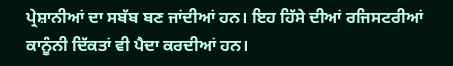ਪ੍ਰੇਸ਼ਾਨੀਆਂ ਦਾ ਸਬੱਬ ਬਣ ਜਾਂਦੀਆਂ ਹਨ। ਇਹ ਹਿੱਸੇ ਦੀਆਂ ਰਜਿਸਟਰੀਆਂ ਕਾਨੂੰਨੀ ਦਿੱਕਤਾਂ ਵੀ ਪੈਦਾ ਕਰਦੀਆਂ ਹਨ।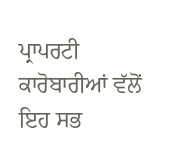ਪ੍ਰਾਪਰਟੀ ਕਾਰੋਬਾਰੀਆਂ ਵੱਲੋਂ ਇਹ ਸਭ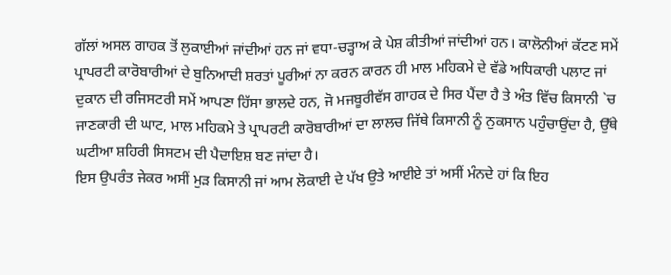ਗੱਲਾਂ ਅਸਲ ਗਾਹਕ ਤੋਂ ਲੁਕਾਈਆਂ ਜਾਂਦੀਆਂ ਹਨ ਜਾਂ ਵਧਾ-ਚੜ੍ਹਾਅ ਕੇ ਪੇਸ਼ ਕੀਤੀਆਂ ਜਾਂਦੀਆਂ ਹਨ। ਕਾਲੋਨੀਆਂ ਕੱਟਣ ਸਮੇਂ ਪ੍ਰਾਪਰਟੀ ਕਾਰੋਬਾਰੀਆਂ ਦੇ ਬੁਨਿਆਦੀ ਸ਼ਰਤਾਂ ਪੂਰੀਆਂ ਨਾ ਕਰਨ ਕਾਰਨ ਹੀ ਮਾਲ ਮਹਿਕਮੇ ਦੇ ਵੱਡੇ ਅਧਿਕਾਰੀ ਪਲਾਟ ਜਾਂ ਦੁਕਾਨ ਦੀ ਰਜਿਸਟਰੀ ਸਮੇਂ ਆਪਣਾ ਹਿੱਸਾ ਭਾਲਦੇ ਹਨ, ਜੋ ਮਜਬੂਰੀਵੱਸ ਗਾਹਕ ਦੇ ਸਿਰ ਪੈਂਦਾ ਹੈ ਤੇ ਅੰਤ ਵਿੱਚ ਕਿਸਾਨੀ `ਚ ਜਾਣਕਾਰੀ ਦੀ ਘਾਟ, ਮਾਲ ਮਹਿਕਮੇ ਤੇ ਪ੍ਰਾਪਰਟੀ ਕਾਰੋਬਾਰੀਆਂ ਦਾ ਲਾਲਚ ਜਿੱਥੇ ਕਿਸਾਨੀ ਨੂੰ ਨੁਕਸਾਨ ਪਹੁੰਚਾਉਂਦਾ ਹੈ, ਉੱਥੇ ਘਟੀਆ ਸ਼ਹਿਰੀ ਸਿਸਟਮ ਦੀ ਪੈਦਾਇਸ਼ ਬਣ ਜਾਂਦਾ ਹੈ।
ਇਸ ਉਪਰੰਤ ਜੇਕਰ ਅਸੀਂ ਮੁੜ ਕਿਸਾਨੀ ਜਾਂ ਆਮ ਲੋਕਾਈ ਦੇ ਪੱਖ ਉਤੇ ਆਈਏ ਤਾਂ ਅਸੀਂ ਮੰਨਦੇ ਹਾਂ ਕਿ ਇਹ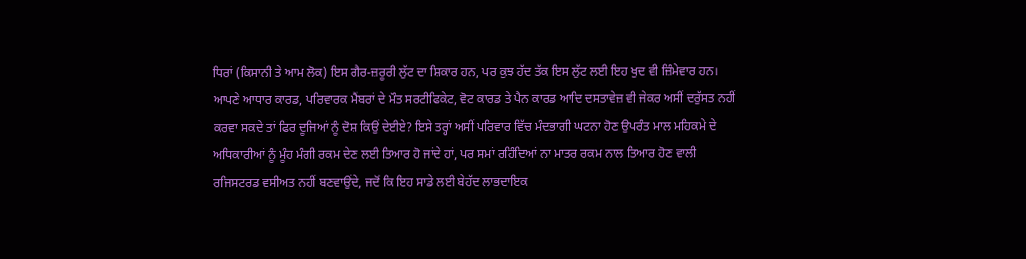ਧਿਰਾਂ (ਕਿਸਾਨੀ ਤੇ ਆਮ ਲੋਕ) ਇਸ ਗੈਰ-ਜ਼ਰੂਰੀ ਲੁੱਟ ਦਾ ਸ਼ਿਕਾਰ ਹਨ, ਪਰ ਕੁਝ ਹੱਦ ਤੱਕ ਇਸ ਲੁੱਟ ਲਈ ਇਹ ਖੁਦ ਵੀ ਜ਼ਿੰਮੇਵਾਰ ਹਨ। ਆਪਣੇ ਆਧਾਰ ਕਾਰਡ, ਪਰਿਵਾਰਕ ਮੈਂਬਰਾਂ ਦੇ ਮੌਤ ਸਰਟੀਫਿਕੇਟ, ਵੋਟ ਕਾਰਡ ਤੇ ਪੈਨ ਕਾਰਡ ਆਦਿ ਦਸਤਾਵੇਜ਼ ਵੀ ਜੇਕਰ ਅਸੀਂ ਦਰੁੱਸਤ ਨਹੀਂ ਕਰਵਾ ਸਕਦੇ ਤਾਂ ਫਿਰ ਦੂਜਿਆਂ ਨੂੰ ਦੋਸ਼ ਕਿਉਂ ਦੇਈਏ? ਇਸੇ ਤਰ੍ਹਾਂ ਅਸੀਂ ਪਰਿਵਾਰ ਵਿੱਚ ਮੰਦਭਾਗੀ ਘਟਨਾ ਹੋਣ ਉਪਰੰਤ ਮਾਲ ਮਹਿਕਮੇ ਦੇ ਅਧਿਕਾਰੀਆਂ ਨੂੰ ਮੂੰਹ ਮੰਗੀ ਰਕਮ ਦੇਣ ਲਈ ਤਿਆਰ ਹੋ ਜਾਂਦੇ ਹਾਂ, ਪਰ ਸਮਾਂ ਰਹਿੰਦਿਆਂ ਨਾ ਮਾਤਰ ਰਕਮ ਨਾਲ ਤਿਆਰ ਹੋਣ ਵਾਲੀ ਰਜਿਸਟਰਡ ਵਸੀਅਤ ਨਹੀਂ ਬਣਵਾਉਂਦੇ, ਜਦੋਂ ਕਿ ਇਹ ਸਾਡੇ ਲਈ ਬੇਹੱਦ ਲਾਭਦਾਇਕ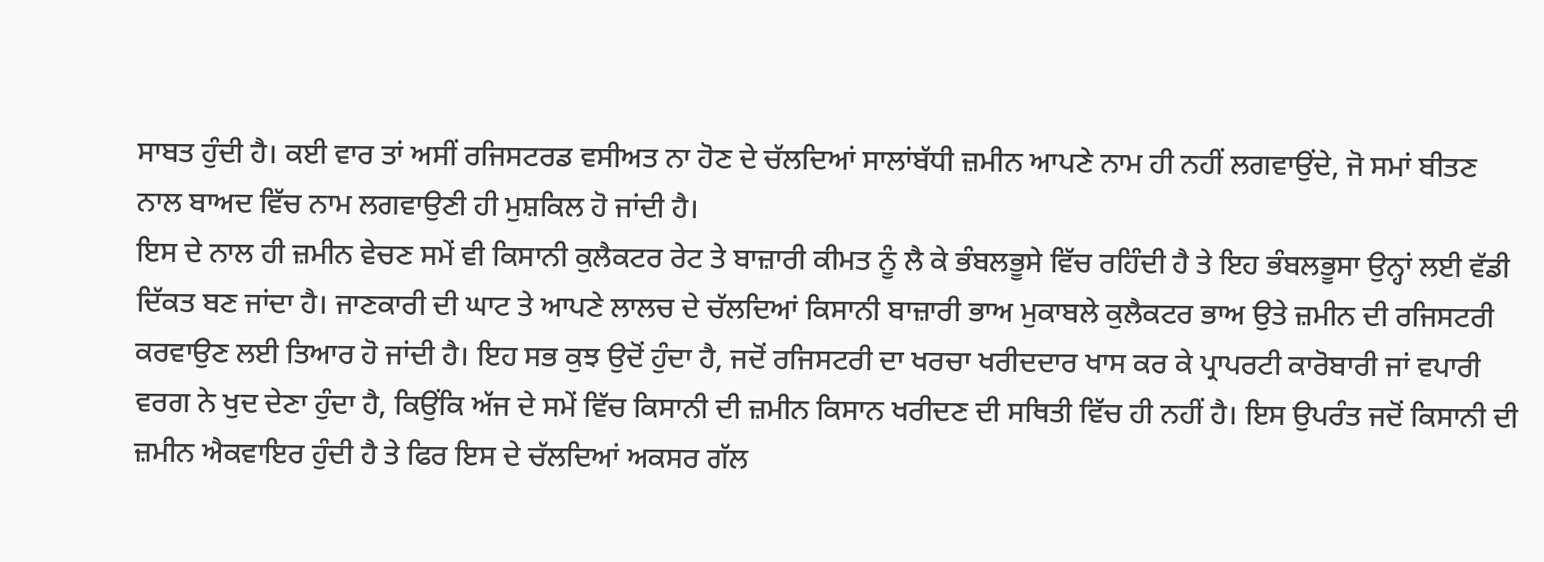ਸਾਬਤ ਹੁੰਦੀ ਹੈ। ਕਈ ਵਾਰ ਤਾਂ ਅਸੀਂ ਰਜਿਸਟਰਡ ਵਸੀਅਤ ਨਾ ਹੋਣ ਦੇ ਚੱਲਦਿਆਂ ਸਾਲਾਂਬੱਧੀ ਜ਼ਮੀਨ ਆਪਣੇ ਨਾਮ ਹੀ ਨਹੀਂ ਲਗਵਾਉਂਦੇ, ਜੋ ਸਮਾਂ ਬੀਤਣ ਨਾਲ ਬਾਅਦ ਵਿੱਚ ਨਾਮ ਲਗਵਾਉਣੀ ਹੀ ਮੁਸ਼ਕਿਲ ਹੋ ਜਾਂਦੀ ਹੈ।
ਇਸ ਦੇ ਨਾਲ ਹੀ ਜ਼ਮੀਨ ਵੇਚਣ ਸਮੇਂ ਵੀ ਕਿਸਾਨੀ ਕੁਲੈਕਟਰ ਰੇਟ ਤੇ ਬਾਜ਼ਾਰੀ ਕੀਮਤ ਨੂੰ ਲੈ ਕੇ ਭੰਬਲਭੂਸੇ ਵਿੱਚ ਰਹਿੰਦੀ ਹੈ ਤੇ ਇਹ ਭੰਬਲਭੂਸਾ ਉਨ੍ਹਾਂ ਲਈ ਵੱਡੀ ਦਿੱਕਤ ਬਣ ਜਾਂਦਾ ਹੈ। ਜਾਣਕਾਰੀ ਦੀ ਘਾਟ ਤੇ ਆਪਣੇ ਲਾਲਚ ਦੇ ਚੱਲਦਿਆਂ ਕਿਸਾਨੀ ਬਾਜ਼ਾਰੀ ਭਾਅ ਮੁਕਾਬਲੇ ਕੁਲੈਕਟਰ ਭਾਅ ਉਤੇ ਜ਼ਮੀਨ ਦੀ ਰਜਿਸਟਰੀ ਕਰਵਾਉਣ ਲਈ ਤਿਆਰ ਹੋ ਜਾਂਦੀ ਹੈ। ਇਹ ਸਭ ਕੁਝ ਉਦੋਂ ਹੁੰਦਾ ਹੈ, ਜਦੋਂ ਰਜਿਸਟਰੀ ਦਾ ਖਰਚਾ ਖਰੀਦਦਾਰ ਖਾਸ ਕਰ ਕੇ ਪ੍ਰਾਪਰਟੀ ਕਾਰੋਬਾਰੀ ਜਾਂ ਵਪਾਰੀ ਵਰਗ ਨੇ ਖੁਦ ਦੇਣਾ ਹੁੰਦਾ ਹੈ, ਕਿਉਂਕਿ ਅੱਜ ਦੇ ਸਮੇਂ ਵਿੱਚ ਕਿਸਾਨੀ ਦੀ ਜ਼ਮੀਨ ਕਿਸਾਨ ਖਰੀਦਣ ਦੀ ਸਥਿਤੀ ਵਿੱਚ ਹੀ ਨਹੀਂ ਹੈ। ਇਸ ਉਪਰੰਤ ਜਦੋਂ ਕਿਸਾਨੀ ਦੀ ਜ਼ਮੀਨ ਐਕਵਾਇਰ ਹੁੰਦੀ ਹੈ ਤੇ ਫਿਰ ਇਸ ਦੇ ਚੱਲਦਿਆਂ ਅਕਸਰ ਗੱਲ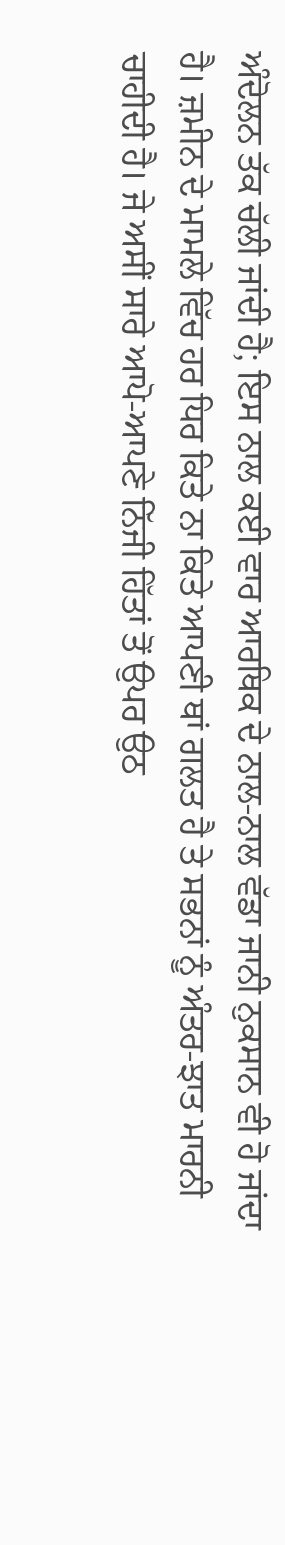ਅੰਦੋਲਨ ਤੱਕ ਚੱਲੀ ਜਾਂਦੀ ਹੈ; ਇਸ ਨਾਲ ਕਈ ਵਾਰ ਆਰਥਿਕ ਦੇ ਨਾਲ-ਨਾਲ ਵੱਡਾ ਜਾਨੀ ਨੁਕਸਾਨ ਵੀ ਹੋ ਜਾਂਦਾ ਹੈ। ਜ਼ਮੀਨ ਦੇ ਮਾਮਲੇ ਵਿੱਚ ਹਰ ਧਿਰ ਕਿਤੇ ਨਾ ਕਿਤੇ ਆਪਣੀ ਥਾਂ ਗਲਤ ਹੈ ਤੇ ਸਭਨਾਂ ਨੂੰ ਅੰਤਰ-ਝਾਤ ਮਾਰਨੀ ਚਾਹੀਦੀ ਹੈ। ਜੇ ਅਸੀਂ ਸਾਰੇ ਆਪੋ-ਆਪਣੇ ਨਿੱਜੀ ਹਿੱਤਾਂ ਤੋਂ ਉਪਰ ਉਠ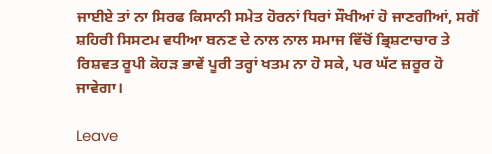ਜਾਈਏ ਤਾਂ ਨਾ ਸਿਰਫ ਕਿਸਾਨੀ ਸਮੇਤ ਹੋਰਨਾਂ ਧਿਰਾਂ ਸੌਖੀਆਂ ਹੋ ਜਾਣਗੀਆਂ, ਸਗੋਂ ਸ਼ਹਿਰੀ ਸਿਸਟਮ ਵਧੀਆ ਬਨਣ ਦੇ ਨਾਲ ਨਾਲ ਸਮਾਜ ਵਿੱਚੋਂ ਭ੍ਰਿਸ਼ਟਾਚਾਰ ਤੇ ਰਿਸ਼ਵਤ ਰੂਪੀ ਕੋਹੜ ਭਾਵੇਂ ਪੂਰੀ ਤਰ੍ਹਾਂ ਖਤਮ ਨਾ ਹੋ ਸਕੇ, ਪਰ ਘੱਟ ਜ਼ਰੂਰ ਹੋ ਜਾਵੇਗਾ।

Leave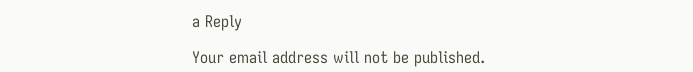a Reply

Your email address will not be published.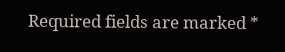Required fields are marked *